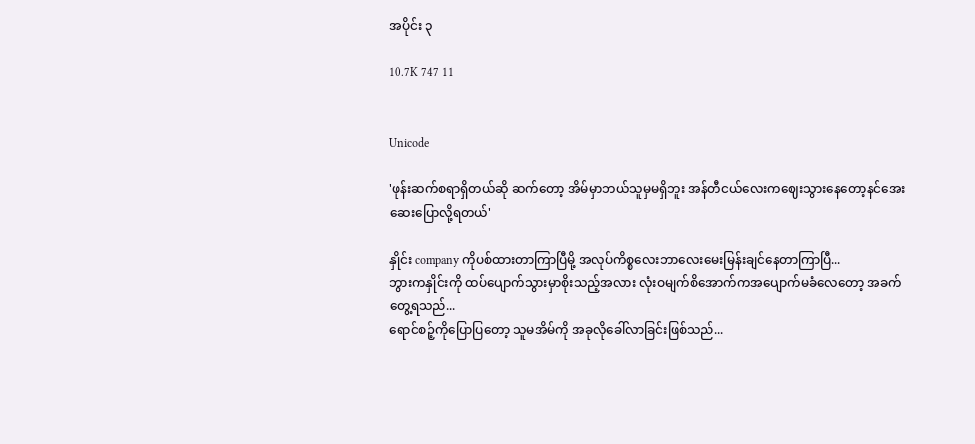အပိုင်း ၃

10.7K 747 11


Unicode

'ဖုန်းဆက်စရာရှိတယ်ဆို ဆက်တော့ အိမ်မှာဘယ်သူမှမရှိဘူး အန်တီငယ်လေးကဈေးသွားနေတော့နင်အေးဆေးပြောလို့ရတယ်'

နှိုင်း company ကိုပစ်ထားတာကြာပြီမို့ အလုပ်ကိစ္စလေးဘာလေးမေးမြန်းချင်နေတာကြာပြီ...
ဘွားကနှိုင်းကို ထပ်ပျောက်သွားမှာစိုးသည့်အလား လုံးဝမျက်စိအောက်ကအပျောက်မခံလေတော့ အခက်တွေ့ရသည်...
ရောင်စဉ့်ကိုပြောပြတော့ သူမအိမ်ကို အခုလိုခေါ်လာခြင်းဖြစ်သည်...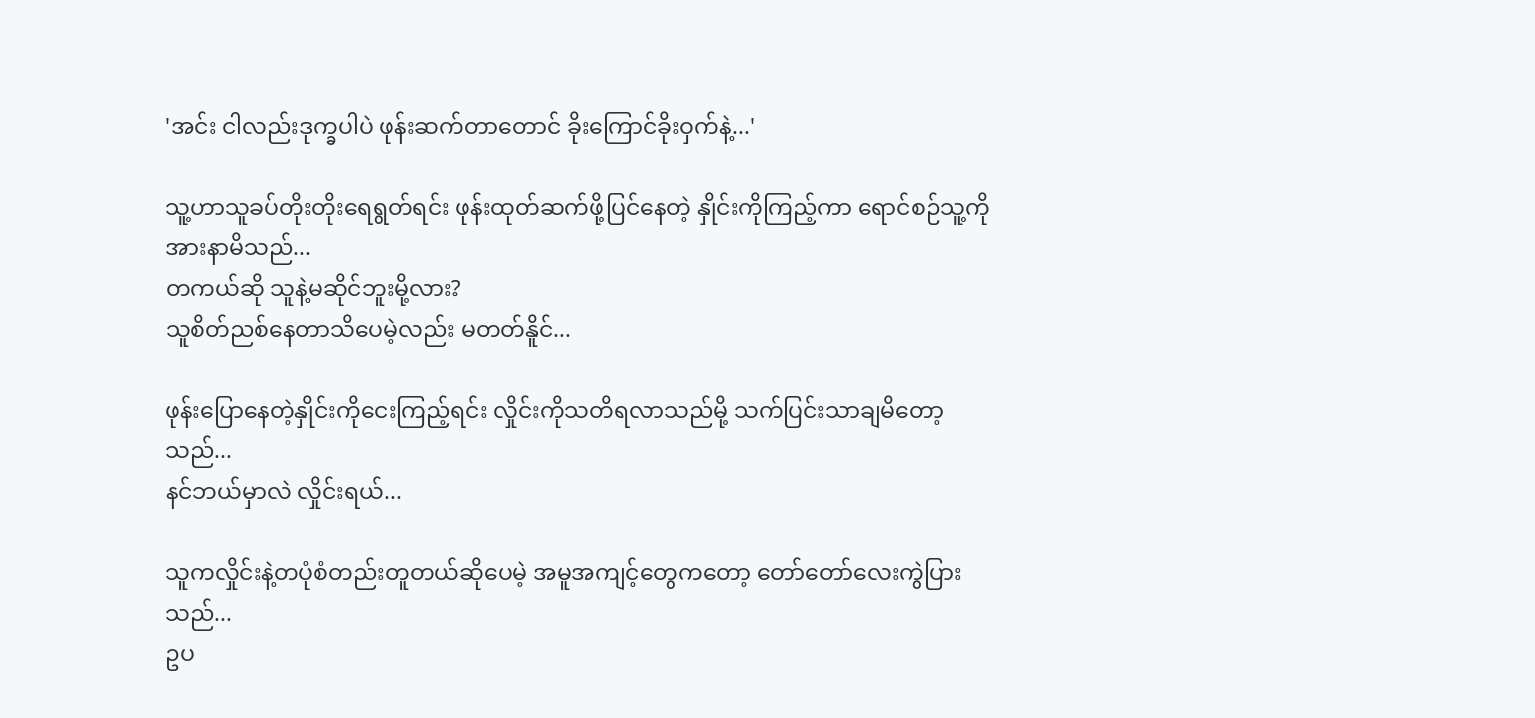'အင်း ငါလည်းဒုက္ခပါပဲ ဖုန်းဆက်တာတောင် ခိုးကြောင်ခိုးဝှက်နဲ့...'

သူ့ဟာသူခပ်တိုးတိုးရေရွတ်ရင်း ဖုန်းထုတ်ဆက်ဖို့ပြင်နေတဲ့ နှိုင်းကိုကြည့်ကာ ရောင်စဉ်သူ့ကိုအားနာမိသည်...
တကယ်ဆို သူနဲ့မဆိုင်ဘူးမို့လား?
သူစိတ်ညစ်နေတာသိပေမဲ့လည်း မတတ်နိူင်...

ဖုန်းပြောနေတဲ့နှိုင်းကိုငေးကြည့်ရင်း လှိုင်းကိုသတိရလာသည်မို့ သက်ပြင်းသာချမိတော့သည်...
နင်ဘယ်မှာလဲ လှိုင်းရယ်...

သူကလှိုင်းနဲ့တပုံစံတည်းတူတယ်ဆိုပေမဲ့ အမူအကျင့်တွေကတော့ တော်တော်လေးကွဲပြားသည်...
ဥပ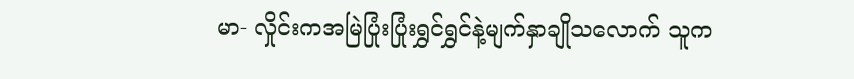မာ- လှိုင်းကအမြဲပြုံးပြုံးရွှင်ရွှင်နဲ့မျက်နှာချိုသလောက် သူက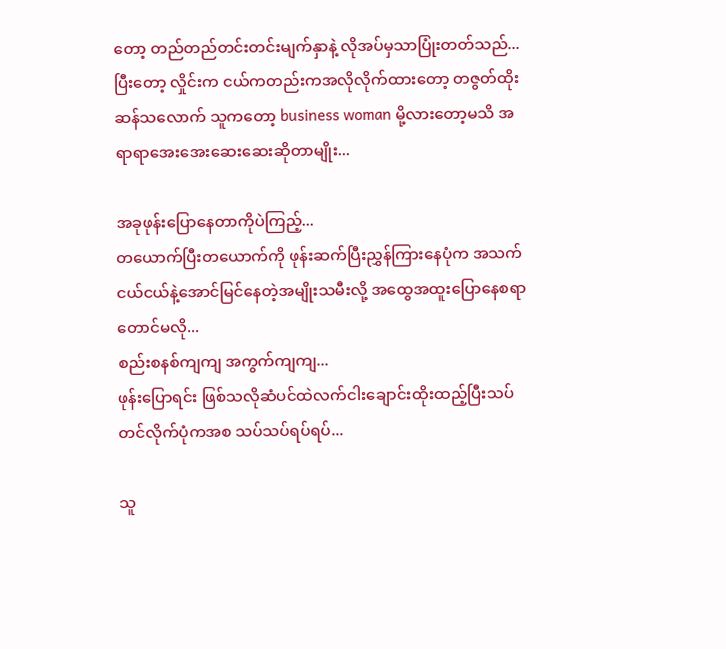တော့ တည်တည်တင်းတင်းမျက်နှာနဲ့ လိုအပ်မှသာပြုံးတတ်သည်...
ပြီးတော့ လှိုင်းက ငယ်ကတည်းကအလိုလိုက်ထားတော့ တဇွတ်ထိုးဆန်သလောက် သူကတော့ business woman မို့လားတော့မသိ အရာရာအေးအေးဆေးဆေးဆိုတာမျိုး...

အခုဖုန်းပြောနေတာကိုပဲကြည့်...
တယောက်ပြီးတယောက်ကို ဖုန်းဆက်ပြီးညွှန်ကြားနေပုံက အသက်ငယ်ငယ်နဲ့အောင်မြင်နေတဲ့အမျိုးသမီးလို့ အထွေအထူးပြောနေစရာတောင်မလို...
စည်းစနစ်ကျကျ အကွက်ကျကျ...
ဖုန်းပြောရင်း ဖြစ်သလိုဆံပင်ထဲလက်ငါးချောင်းထိုးထည့်ပြီးသပ်တင်လိုက်ပုံကအစ သပ်သပ်ရပ်ရပ်...

သူ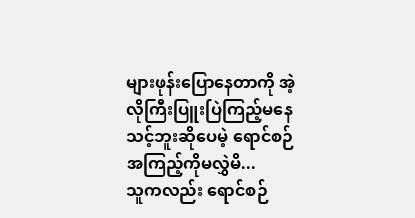များဖုန်းပြောနေတာကို အဲ့လိုကြီးပြူးပြဲကြည့်မနေသင့်ဘူးဆိုပေမဲ့ ရောင်စဉ်အကြည့်ကိုမလွှဲမိ...
သူကလည်း ရောင်စဉ်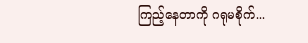ကြည့်နေတာကို ဂရုမစိုက်...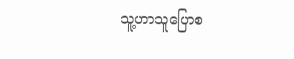သူ့ဟာသူပြောစ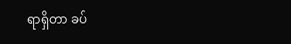ရာရှိတာ ခပ်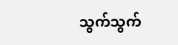သွက်သွက်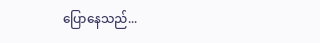ပြောနေသည်...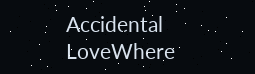Accidental LoveWhere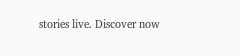stories live. Discover now